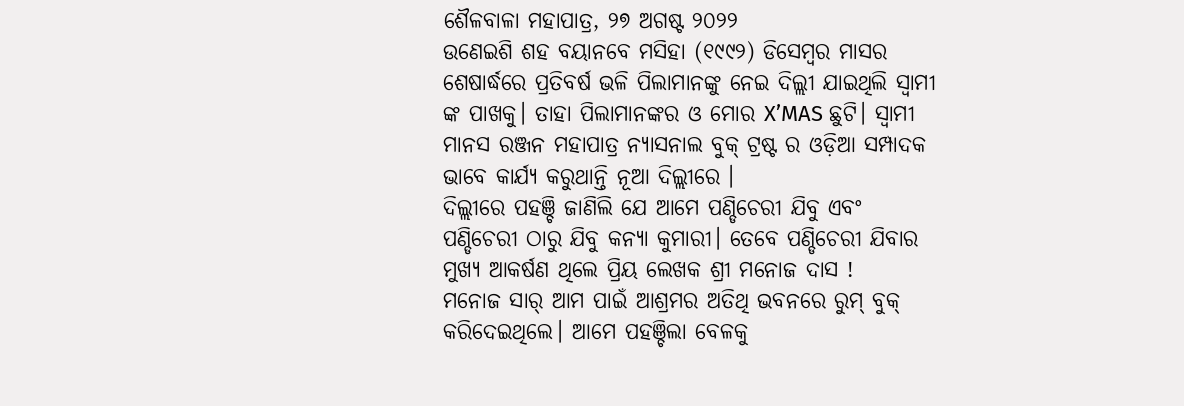ଶୈଳବାଳା ମହାପାତ୍ର, ୨୭ ଅଗଷ୍ଟ ୨୦୨୨
ଉଣେଇଶି ଶହ ବୟାନବେ ମସିହା (୧୯୯୨) ଡିସେମ୍ବର ମାସର ଶେଷାର୍ଦ୍ଧରେ ପ୍ରତିବର୍ଷ ଭଳି ପିଲାମାନଙ୍କୁ ନେଇ ଦିଲ୍ଲୀ ଯାଇଥିଲି ସ୍ଵାମୀ ଙ୍କ ପାଖକୁ। ତାହା ପିଲାମାନଙ୍କର ଓ ମୋର X’MAS ଛୁଟି। ସ୍ଵାମୀ ମାନସ ରଞ୍ଜନ ମହାପାତ୍ର ନ୍ୟାସନାଲ ବୁକ୍ ଟ୍ରଷ୍ଟ ର ଓଡ଼ିଆ ସମ୍ପାଦକ ଭାବେ କାର୍ଯ୍ୟ କରୁଥାନ୍ତି ନୂଆ ଦିଲ୍ଲୀରେ ।
ଦିଲ୍ଲୀରେ ପହଞ୍ଚି ଜାଣିଲି ଯେ ଆମେ ପଣ୍ଡିଚେରୀ ଯିବୁ ଏବଂ ପଣ୍ଡିଚେରୀ ଠାରୁ ଯିବୁ କନ୍ୟା କୁମାରୀ। ତେବେ ପଣ୍ଡିଚେରୀ ଯିବାର ମୁଖ୍ୟ ଆକର୍ଷଣ ଥିଲେ ପ୍ରିୟ ଲେଖକ ଶ୍ରୀ ମନୋଜ ଦାସ !
ମନୋଜ ସାର୍ ଆମ ପାଇଁ ଆଶ୍ରମର ଅତିଥି ଭବନରେ ରୁମ୍ ବୁକ୍ କରିଦେଇଥିଲେ। ଆମେ ପହଞ୍ଚିଲା ବେଳକୁ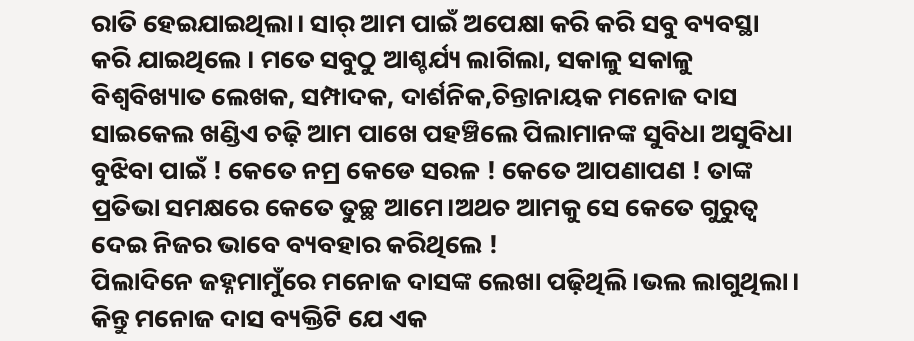ରାତି ହେଇଯାଇଥିଲା। ସାର୍ ଆମ ପାଇଁ ଅପେକ୍ଷା କରି କରି ସବୁ ବ୍ୟବସ୍ଥା କରି ଯାଇଥିଲେ । ମତେ ସବୁଠୁ ଆଶ୍ଚର୍ଯ୍ୟ ଲାଗିଲା, ସକାଳୁ ସକାଳୁ ବିଶ୍ଵବିଖ୍ୟାତ ଲେଖକ, ସମ୍ପାଦକ, ଦାର୍ଶନିକ,ଚିନ୍ତାନାୟକ ମନୋଜ ଦାସ ସାଇକେଲ ଖଣ୍ଡିଏ ଚଢ଼ି ଆମ ପାଖେ ପହଞ୍ଚିଲେ ପିଲାମାନଙ୍କ ସୁବିଧା ଅସୁବିଧା ବୁଝିବା ପାଇଁ ! କେତେ ନମ୍ର କେଡେ ସରଳ ! କେତେ ଆପଣାପଣ ! ତାଙ୍କ ପ୍ରତିଭା ସମକ୍ଷରେ କେତେ ତୁଚ୍ଛ ଆମେ।ଅଥଚ ଆମକୁ ସେ କେତେ ଗୁରୁତ୍ଵ ଦେଇ ନିଜର ଭାବେ ବ୍ୟବହାର କରିଥିଲେ !
ପିଲାଦିନେ ଜହ୍ନମାମୁଁରେ ମନୋଜ ଦାସଙ୍କ ଲେଖା ପଢ଼ିଥିଲି।ଭଲ ଲାଗୁଥିଲା। କିନ୍ତୁ ମନୋଜ ଦାସ ବ୍ୟକ୍ତିଟି ଯେ ଏକ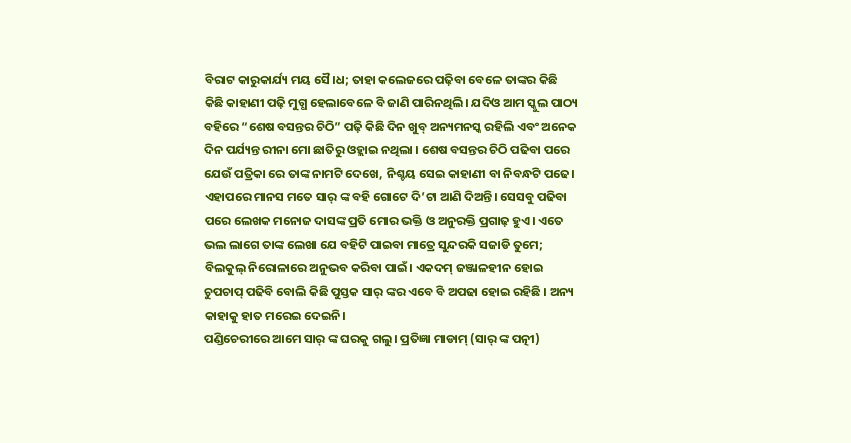ବିରାଟ କାରୁକାର୍ଯ୍ୟ ମୟ ସୈ।ଧ; ତାହା କଲେଜରେ ପଢ଼ିବା ବେଳେ ତାଙ୍କର କିଛି କିଛି କାହାଣୀ ପଢ଼ି ମୁଗ୍ଧ ହେଲାବେଳେ ବି ଜାଣି ପାରିନଥିଲି। ଯଦିଓ ଆମ ସ୍କୁଲ ପାଠ୍ୟ ବହିରେ “ଶେଷ ବସନ୍ତର ଚିଠି” ପଢ଼ି କିଛି ଦିନ ଖୁବ୍ ଅନ୍ୟମନସ୍କ ରହିଲି ଏବଂ ଅନେକ ଦିନ ପର୍ଯ୍ୟନ୍ତ ରୀନା ମୋ ଛାତିରୁ ଓହ୍ଲାଇ ନଥିଲା । ଶେଷ ବସନ୍ତର ଚିଠି ପଢିବା ପରେ ଯେଉଁ ପତ୍ରିକା ରେ ତାଙ୍କ ନାମଟି ଦେଖେ, ନିଶ୍ଚୟ ସେଇ କାହାଣୀ ବା ନିବନ୍ଧଟି ପଢେ। ଏହାପରେ ମାନସ ମତେ ସାର୍ ଙ୍କ ବହି ଗୋଟେ ଦି’ଟା ଆଣି ଦିଅନ୍ତି। ସେସବୁ ପଢିବା ପରେ ଲେଖକ ମନୋଜ ଦାସଙ୍କ ପ୍ରତି ମୋର ଭକ୍ତି ଓ ଅନୁରକ୍ତି ପ୍ରଗାଢ଼ ହୁଏ। ଏତେ ଭଲ ଲାଗେ ତାଙ୍କ ଲେଖା ଯେ ବହିଟି ପାଇବା ମାତ୍ରେ ସୁନ୍ଦରକି ସଜାଡି ତୁମେ; ବିଲକୁଲ୍ ନିରୋଳାରେ ଅନୁଭବ କରିବା ପାଇଁ। ଏକଦମ୍ ଜଞ୍ଜାଳହୀନ ହୋଇ ଚୁପଚାପ୍ ପଢିବି ବୋଲି କିଛି ପୁସ୍ତକ ସାର୍ ଙ୍କର ଏବେ ବି ଅପଢା ହୋଇ ରହିଛି । ଅନ୍ୟ କାହାକୁ ହାତ ମରେଇ ଦେଇନି।
ପଣ୍ଡିଚେରୀରେ ଆମେ ସାର୍ ଙ୍କ ଘରକୁ ଗଲୁ। ପ୍ରତିଜ୍ଞା ମାଡାମ୍ (ସାର୍ ଙ୍କ ପତ୍ନୀ)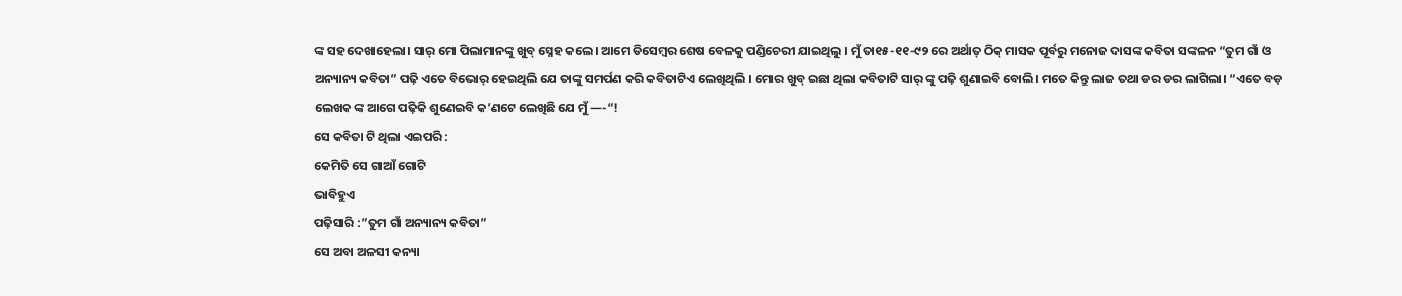ଙ୍କ ସହ ଦେଖାହେଲା। ସାର୍ ମୋ ପିଲାମାନଙ୍କୁ ଖୁବ୍ ସ୍ନେହ କଲେ। ଆମେ ଡିସେମ୍ବର ଶେଷ ବେଳକୁ ପଣ୍ଡିଚେରୀ ଯାଇଥିଲୁ । ମୁଁ ତା୧୫-୧୧-୯୨ ରେ ଅର୍ଥାତ୍ ଠିକ୍ ମାସକ ପୂର୍ବରୁ ମନୋଜ ଦାସଙ୍କ କବିତା ସଙ୍କଳନ “ତୁମ ଗାଁ ଓ ଅନ୍ୟାନ୍ୟ କବିତା” ପଢ଼ି ଏତେ ବିଭୋର୍ ହେଇଥିଲି ଯେ ତାଙ୍କୁ ସମର୍ପଣ କରି କବିତାଟିଏ ଲେଖିଥିଲି । ମୋର ଖୁବ୍ ଇଛା ଥିଲା କବିତାଟି ସାର୍ ଙ୍କୁ ପଢ଼ି ଶୁଣାଇବି ବୋଲି। ମତେ କିନ୍ତୁ ଲାଜ ତଥା ଡର ଡର ଲାଗିଲା। “ଏତେ ବଡ଼ ଲେଖକ ଙ୍କ ଆଗେ ପଢ଼ିକି ଶୁଣେଇବି କ’ଣଟେ ଲେଖିଛି ଯେ ମୁଁ —-“!
ସେ କବିତା ଟି ଥିଲା ଏଇପରି :
କେମିତି ସେ ଗାଆଁ ଗୋଟି
ଭାବିହୁଏ
ପଢ଼ିସାରି :”ତୁମ ଗାଁ ଅନ୍ୟାନ୍ୟ କବିତା”
ସେ ଅବା ଅଳସୀ କନ୍ୟା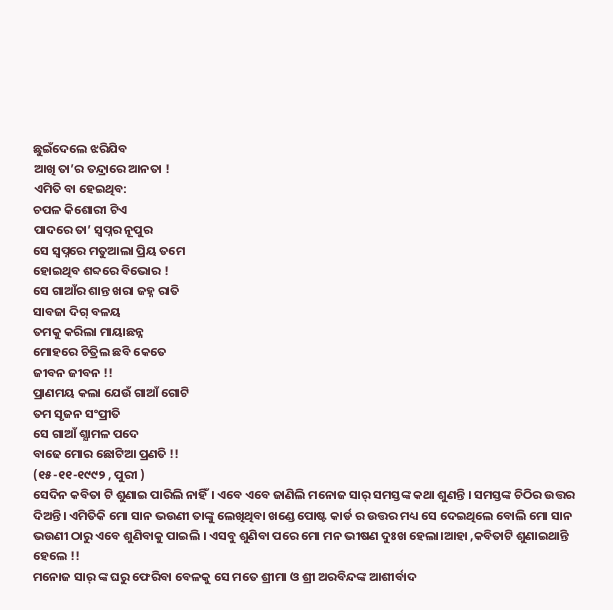ଛୁଇଁଦେଲେ ଝରିଯିବ
ଆଖି ତା’ର ତନ୍ଦ୍ରାରେ ଆନତା !
ଏମିତି ବା ହେଇଥିବ:
ଚପଳ କିଶୋରୀ ଟିଏ
ପାଦରେ ତା’ ସ୍ଵପ୍ନର ନୂପୁର
ସେ ସ୍ବପ୍ନରେ ମତୁଆଲା ପ୍ରିୟ ତମେ
ହୋଇଥିବ ଶବ୍ଦରେ ବିଭୋର !
ସେ ଗାଆଁର ଶାନ୍ତ ଖରା ଜହ୍ନ ରାତି
ସାବଜା ଦିଗ୍ ବଳୟ
ତମକୁ କରିଲା ମାୟାଛନ୍ନ
ମୋହରେ ଚିତ୍ରିଲ ଛବି କେତେ
ଜୀବନ ଜୀବନ !!
ପ୍ରାଣମୟ କଲା ଯେଉଁ ଗାଆଁ ଗୋଟି
ତମ ସୃଜନ ସଂପ୍ରୀତି
ସେ ଗାଆଁ ଶ୍ଯାମଳ ପଦେ
ବାଢେ ମୋର ଛୋଟିଆ ପ୍ରଣତି !!
(୧୫-୧୧-୧୯୯୨ , ପୁରୀ )
ସେଦିନ କବିତା ଟି ଶୁଣାଇ ପାରିଲି ନାହିଁ। ଏବେ ଏବେ ଜାଣିଲି ମନୋଜ ସାର୍ ସମସ୍ତଙ୍କ କଥା ଶୁଣନ୍ତି । ସମସ୍ତଙ୍କ ଚିଠିର ଉତ୍ତର ଦିଅନ୍ତି। ଏମିତିକି ମୋ ସାନ ଭଉଣୀ ତାଙ୍କୁ ଲେଖିଥିବା ଖଣ୍ଡେ ପୋଷ୍ଟ କାର୍ଡ ର ଉତ୍ତର ମଧ୍ୟ ସେ ଦେଇଥିଲେ ବୋଲି ମୋ ସାନ ଭଉଣୀ ଠାରୁ ଏବେ ଶୁଣିବାକୁ ପାଇଲି । ଏସବୁ ଶୁଣିବା ପରେ ମୋ ମନ ଭୀଷଣ ଦୁଃଖ ହେଲା।ଆହା ,କବିତାଟି ଶୁଣାଇଥାନ୍ତି ହେଲେ !!
ମନୋଜ ସାର୍ ଙ୍କ ଘରୁ ଫେରିବା ବେଳକୁ ସେ ମତେ ଶ୍ରୀମା ଓ ଶ୍ରୀ ଅରବିନ୍ଦଙ୍କ ଆଶୀର୍ବାଦ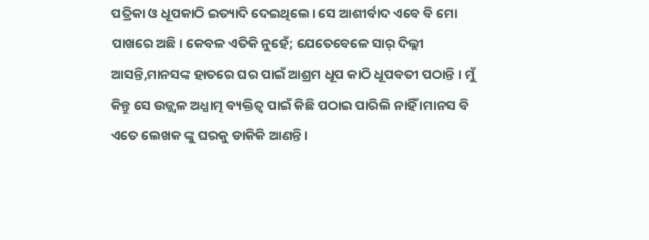ପତ୍ରିକା ଓ ଧୂପକାଠି ଇତ୍ୟାଦି ଦେଇଥିଲେ। ସେ ଆଶୀର୍ବାଦ ଏବେ ବି ମୋ ପାଖରେ ଅଛି। କେବଳ ଏତିକି ନୁହେଁ; ଯେତେବେଳେ ସାର୍ ଦିଲ୍ଲୀ ଆସନ୍ତି,ମାନସଙ୍କ ହାତରେ ଘର ପାଇଁ ଆଶ୍ରମ ଧୂପ କାଠି ଧୂପବତୀ ପଠାନ୍ତି । ମୁଁ କିନ୍ତୁ ସେ ଉଜ୍ଜ୍ୱଳ ଅଧ୍ଯାତ୍ମ ବ୍ୟକ୍ତିତ୍ଵ ପାଇଁ କିଛି ପଠାଇ ପାରିଲି ନାହିଁ ।ମାନସ ବି ଏତେ ଲେଖକ ଙ୍କୁ ଘରକୁ ଡାକିକି ଆଣନ୍ତି ।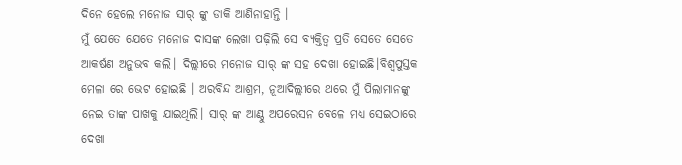ଦିନେ ହେଲେ ମନୋଜ ସାର୍ ଙ୍କୁ ଡାକି ଆଣିନାହାନ୍ତି ।
ମୁଁ ଯେତେ ଯେତେ ମନୋଜ ଦାସଙ୍କ ଲେଖା ପଢ଼ିଲି ସେ ବ୍ୟକ୍ତିତ୍ଵ ପ୍ରତି ସେତେ ସେତେ ଆକର୍ଷଣ ଅନୁଭବ କଲି। ଦିଲ୍ଲୀରେ ମନୋଜ ସାର୍ ଙ୍କ ସହ ଦେଖା ହୋଇଛି।ବିଶ୍ଵପୁସ୍ତକ ମେଳା ରେ ଭେଟ ହୋଇଛି । ଅରବିନ୍ଦ ଆଶ୍ରମ, ନୂଆଦିଲ୍ଲୀରେ ଥରେ ମୁଁ ପିଲାମାନଙ୍କୁ ନେଇ ତାଙ୍କ ପାଖକୁ ଯାଇଥିଲି। ସାର୍ ଙ୍କ ଆଣ୍ଠୁ ଅପରେସନ ବେଳେ ମଧ୍ୟ ସେଇଠାରେ ଦେଖା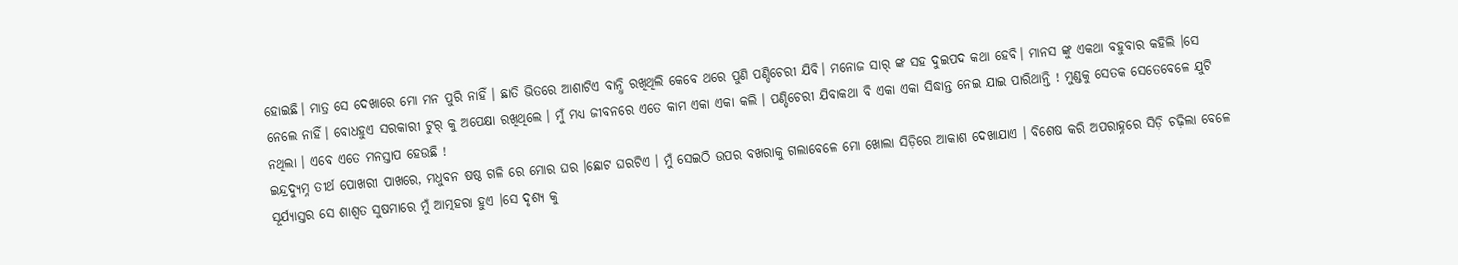ହୋଇଛି। ମାତ୍ର ସେ ଦେଖାରେ ମୋ ମନ ପୁରି ନାହିଁ । ଛାତି ଭିତରେ ଆଶାଟିଏ ବାନ୍ଧି ରଖିଥିଲି କେବେ ଥରେ ପୁଣି ପଣ୍ଡିଚେରୀ ଯିବି। ମନୋଜ ସାର୍ ଙ୍କ ସହ ଦୁଇପଦ କଥା ହେବି। ମାନସ ଙ୍କୁ ଏକଥା ବହୁବାର କହିଲି ।ସେ ନେଲେ ନାହିଁ। ବୋଧହୁଏ ସରକାରୀ ଟୁର୍ କୁ ଅପେକ୍ଷା ରଖିଥିଲେ । ମୁଁ ମଧ୍ୟ ଜୀବନରେ ଏତେ କାମ ଏକା ଏକା କଲି । ପଣ୍ଡିଚେରୀ ଯିବାକଥା ବି ଏକା ଏକା ସିଦ୍ଧାନ୍ତ ନେଇ ଯାଇ ପାରିଥାନ୍ତି ! ମୁଣ୍ଡକୁ ସେତକ ସେତେବେଳେ ଯୁଟି ନଥିଲା । ଏବେ ଏତେ ମନସ୍ତାପ ହେଉଛି !
ଇନ୍ଦ୍ରଦ୍ୟୁମ୍ନ ତୀର୍ଥ ପୋଖରୀ ପାଖରେ, ମଧୁବନ ଷଷ୍ଠ ଗଳି ରେ ମୋର ଘର ।ଛୋଟ ଘରଟିଏ । ମୁଁ ସେଇଠି ଉପର ବଖରାକୁ ଗଲାବେଳେ ମୋ ଖୋଲା ସିଡ଼ିରେ ଆକାଶ ଦେଖାଯାଏ । ବିଶେଷ କରି ଅପରାହ୍ନରେ ସିଡ଼ି ଚଢ଼ିଲା ବେଳେ ସୂର୍ଯ୍ୟାସ୍ତର ସେ ଶାଶ୍ଵତ ସୁଷମାରେ ମୁଁ ଆତ୍ମହରା ହୁଏ ।ସେ ଦୃଶ୍ୟ କୁ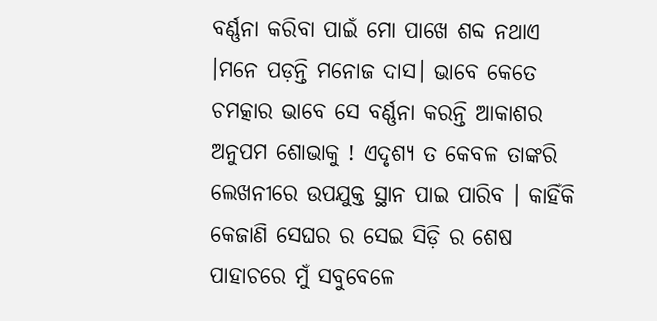ବର୍ଣ୍ଣନା କରିବା ପାଇଁ ମୋ ପାଖେ ଶବ୍ଦ ନଥାଏ ।ମନେ ପଡ଼ନ୍ତି ମନୋଜ ଦାସ। ଭାବେ କେତେ ଚମତ୍କାର ଭାବେ ସେ ବର୍ଣ୍ଣନା କରନ୍ତି ଆକାଶର ଅନୁପମ ଶୋଭାକୁ ! ଏଦୃଶ୍ଯ ତ କେବଳ ତାଙ୍କରି ଲେଖନୀରେ ଉପଯୁକ୍ତ ସ୍ଥାନ ପାଇ ପାରିବ । କାହିଁକି କେଜାଣି ସେଘର ର ସେଇ ସିଡ଼ି ର ଶେଷ ପାହାଚରେ ମୁଁ ସବୁବେଳେ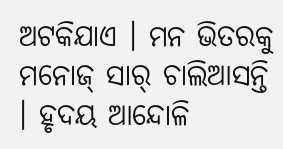ଅଟକିଯାଏ । ମନ ଭିତରକୁ ମନୋଜ୍ ସାର୍ ଚାଲିଆସନ୍ତି । ହୃଦୟ ଆନ୍ଦୋଳି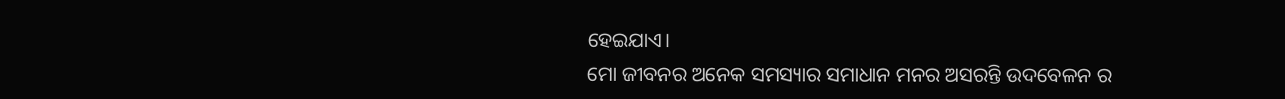ହେଇଯାଏ।
ମୋ ଜୀବନର ଅନେକ ସମସ୍ୟାର ସମାଧାନ ମନର ଅସରନ୍ତି ଉଦବେଳନ ର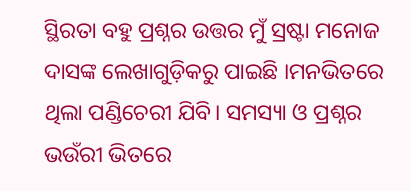ସ୍ଥିରତା ବହୁ ପ୍ରଶ୍ନର ଉତ୍ତର ମୁଁ ସ୍ରଷ୍ଟା ମନୋଜ ଦାସଙ୍କ ଲେଖାଗୁଡ଼ିକରୁ ପାଇଛି ।ମନଭିତରେ ଥିଲା ପଣ୍ଡିଚେରୀ ଯିବି। ସମସ୍ୟା ଓ ପ୍ରଶ୍ନର ଭଉଁରୀ ଭିତରେ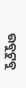ଉବୁଟୁବୁ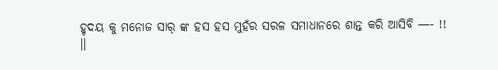ହୃଦୟ କୁ ମନୋଜ ସାର୍ ଙ୍କ ହସ ହସ ମୁହଁର ସରଳ ସମାଧାନରେ ଶାନ୍ତ କରି ଆସିବି —- !!
।।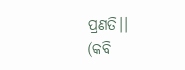ପ୍ରଣତି।।
(କବି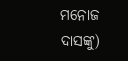ମନୋଜ ଦାସଙ୍କୁ)